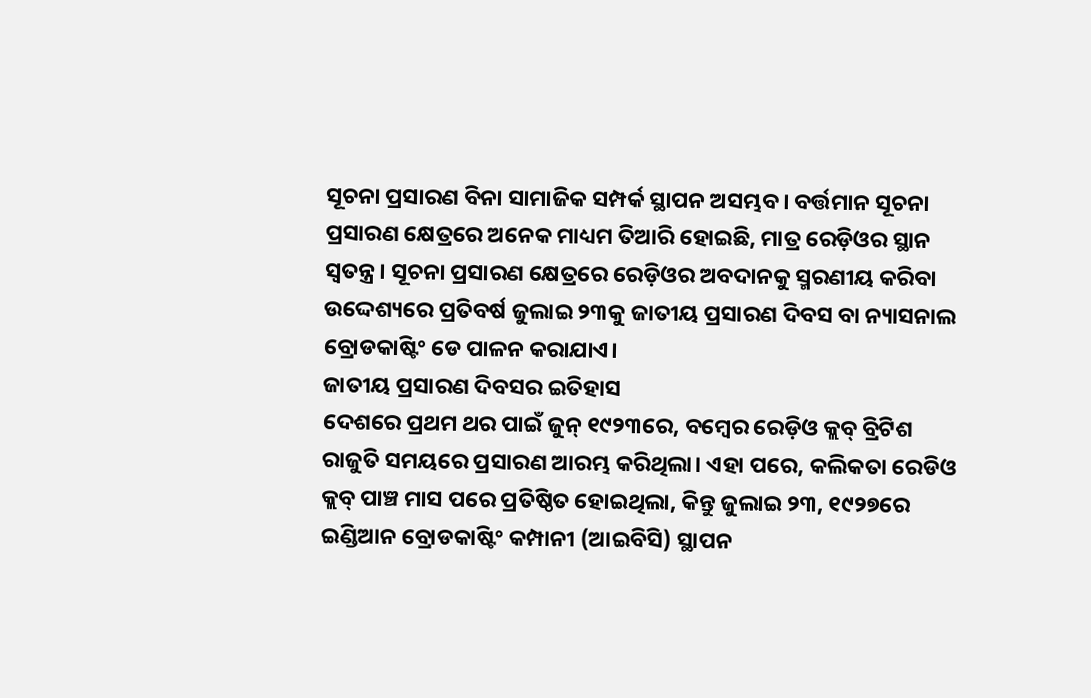ସୂଚନା ପ୍ରସାରଣ ବିନା ସାମାଜିକ ସମ୍ପର୍କ ସ୍ଥାପନ ଅସମ୍ଭବ। ବର୍ତ୍ତମାନ ସୂଚନା ପ୍ରସାରଣ କ୍ଷେତ୍ରରେ ଅନେକ ମାଧ୍ୟମ ତିଆରି ହୋଇଛି, ମାତ୍ର ରେଡ଼ିଓର ସ୍ଥାନ ସ୍ୱତନ୍ତ୍ର। ସୂଚନା ପ୍ରସାରଣ କ୍ଷେତ୍ରରେ ରେଡ଼ିଓର ଅବଦାନକୁ ସ୍ମରଣୀୟ କରିବା ଉଦ୍ଦେଶ୍ୟରେ ପ୍ରତିବର୍ଷ ଜୁଲାଇ ୨୩କୁ ଜାତୀୟ ପ୍ରସାରଣ ଦିବସ ବା ନ୍ୟାସନାଲ ବ୍ରୋଡକାଷ୍ଟିଂ ଡେ ପାଳନ କରାଯାଏ।
ଜାତୀୟ ପ୍ରସାରଣ ଦିବସର ଇତିହାସ
ଦେଶରେ ପ୍ରଥମ ଥର ପାଇଁ ଜୁନ୍ ୧୯୨୩ରେ, ବମ୍ବେର ରେଡ଼ିଓ କ୍ଲବ୍ ବ୍ରିଟିଶ ରାଜୁତି ସମୟରେ ପ୍ରସାରଣ ଆରମ୍ଭ କରିଥିଲା। ଏହା ପରେ, କଲିକତା ରେଡିଓ କ୍ଲବ୍ ପାଞ୍ଚ ମାସ ପରେ ପ୍ରତିଷ୍ଠିତ ହୋଇଥିଲା, କିନ୍ତୁ ଜୁଲାଇ ୨୩, ୧୯୨୭ରେ ଇଣ୍ଡିଆନ ବ୍ରୋଡକାଷ୍ଟିଂ କମ୍ପାନୀ (ଆଇବିସି) ସ୍ଥାପନ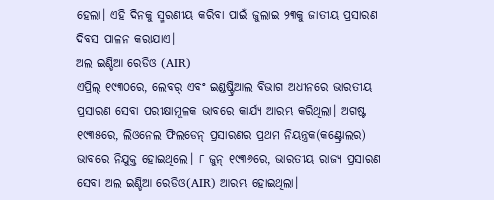ହେଲା। ଏହି ଦିନକୁ ସ୍ମରଣୀୟ କରିବା ପାଇଁ ଜୁଲାଇ ୨୩କୁ ଜାତୀୟ ପ୍ରସାରଣ ଦିବସ ପାଳନ କରାଯାଏ।
ଅଲ ଇଣ୍ଡିଆ ରେଡିଓ (AIR)
ଏପ୍ରିଲ୍ ୧୯୩୦ରେ, ଲେବର୍ ଏବଂ ଇଣ୍ଡଷ୍ଟ୍ରିଆଲ ବିଭାଗ ଅଧୀନରେ ଭାରତୀୟ ପ୍ରସାରଣ ସେବା ପରୀକ୍ଷାମୂଳକ ଭାବରେ କାର୍ଯ୍ୟ ଆରମ୍ଭ କରିଥିଲା। ଅଗଷ୍ଟ ୧୯୩୫ରେ, ଲିଓନେଲ ଫିଲଡେନ୍ ପ୍ରସାରଣର ପ୍ରଥମ ନିୟନ୍ତ୍ରକ(କଣ୍ଟ୍ରୋଲର) ଭାବରେ ନିଯୁକ୍ତ ହୋଇଥିଲେ। ୮ ଜୁନ୍ ୧୯୩୬ରେ, ଭାରତୀୟ ରାଜ୍ୟ ପ୍ରସାରଣ ସେବା ଅଲ ଇଣ୍ଡିଆ ରେଡିଓ(AIR) ଆରମ୍ଭ ହୋଇଥିଲା।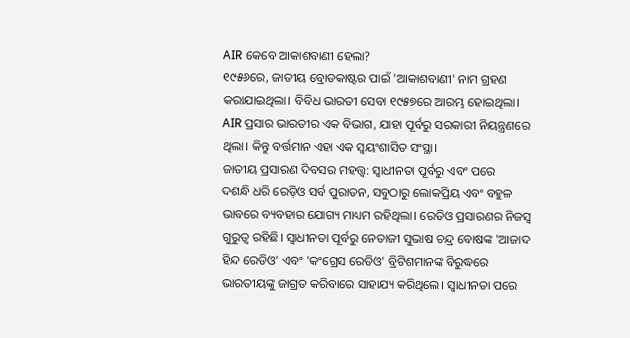AIR କେବେ ଆକାଶବାଣୀ ହେଲା?
୧୯୫୬ରେ, ଜାତୀୟ ବ୍ରୋଡକାଷ୍ଟର ପାଇଁ 'ଆକାଶବାଣୀ' ନାମ ଗ୍ରହଣ କରାଯାଇଥିଲା। ବିବିଧ ଭାରତୀ ସେବା ୧୯୫୭ରେ ଆରମ୍ଭ ହୋଇଥିଲା। AIR ପ୍ରସାର ଭାରତୀର ଏକ ବିଭାଗ, ଯାହା ପୂର୍ବରୁ ସରକାରୀ ନିୟନ୍ତ୍ରଣରେ ଥିଲା। କିନ୍ତୁ ବର୍ତ୍ତମାନ ଏହା ଏକ ସ୍ୱୟଂଶାସିତ ସଂସ୍ଥା।
ଜାତୀୟ ପ୍ରସାରଣ ଦିବସର ମହତ୍ତ୍ୱ: ସ୍ୱାଧୀନତା ପୂର୍ବରୁ ଏବଂ ପରେ
ଦଶନ୍ଧି ଧରି ରେଡ଼ିଓ ସର୍ବ ପୁରାତନ, ସବୁଠାରୁ ଲୋକପ୍ରିୟ ଏବଂ ବହୁଳ ଭାବରେ ବ୍ୟବହାର ଯୋଗ୍ୟ ମାଧ୍ୟମ ରହିଥିଲା। ରେଡିଓ ପ୍ରସାରଣର ନିଜସ୍ୱ ଗୁରୁତ୍ୱ ରହିଛି। ସ୍ୱାଧୀନତା ପୂର୍ବରୁ ନେତାଜୀ ସୁଭାଷ ଚନ୍ଦ୍ର ବୋଷଙ୍କ 'ଆଜାଦ ହିନ୍ଦ ରେଡିଓ' ଏବଂ 'କଂଗ୍ରେସ ରେଡିଓ' ବ୍ରିଟିଶମାନଙ୍କ ବିରୁଦ୍ଧରେ ଭାରତୀୟଙ୍କୁ ଜାଗ୍ରତ କରିବାରେ ସାହାଯ୍ୟ କରିଥିଲେ। ସ୍ୱାଧୀନତା ପରେ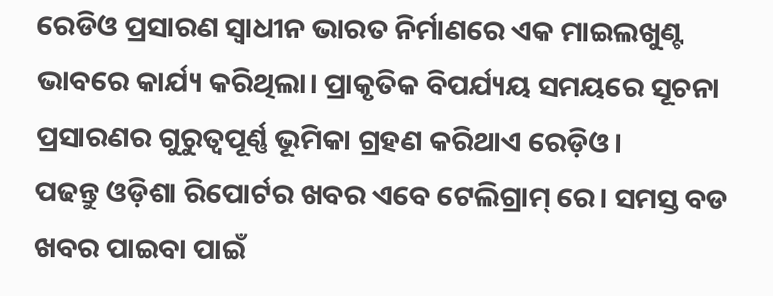ରେଡିଓ ପ୍ରସାରଣ ସ୍ୱାଧୀନ ଭାରତ ନିର୍ମାଣରେ ଏକ ମାଇଲଖୁଣ୍ଟ ଭାବରେ କାର୍ଯ୍ୟ କରିଥିଲା। ପ୍ରାକୃତିକ ବିପର୍ଯ୍ୟୟ ସମୟରେ ସୂଚନା ପ୍ରସାରଣର ଗୁରୁତ୍ୱପୂର୍ଣ୍ଣ ଭୂମିକା ଗ୍ରହଣ କରିଥାଏ ରେଡ଼ିଓ।
ପଢନ୍ତୁ ଓଡ଼ିଶା ରିପୋର୍ଟର ଖବର ଏବେ ଟେଲିଗ୍ରାମ୍ ରେ। ସମସ୍ତ ବଡ ଖବର ପାଇବା ପାଇଁ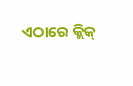ଏଠାରେ କ୍ଲିକ୍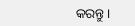କରନ୍ତୁ।